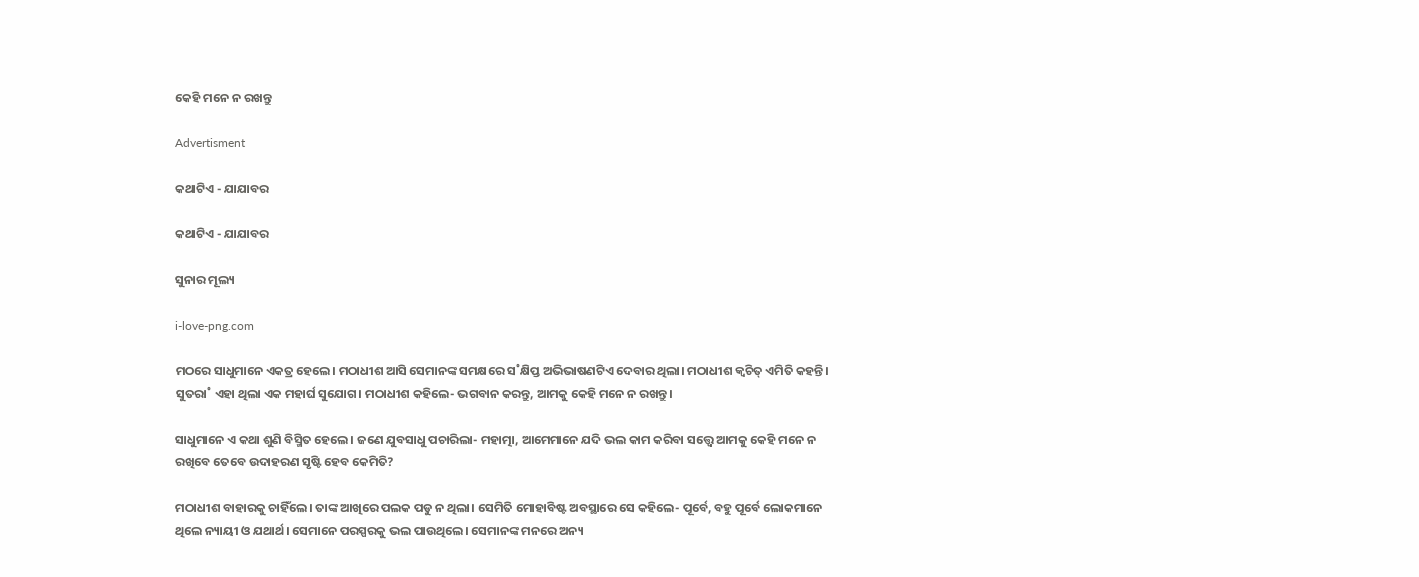କେହି ମନେ ନ ରଖନ୍ତୁ

Advertisment

କଥାଟିଏ - ଯାଯାବର

କଥାଟିଏ - ଯାଯାବର

ସୁନାର ମୂଲ୍ୟ

i-love-png.com

ମଠରେ ସାଧୁମାନେ ଏକତ୍ର ହେଲେ। ମଠାଧୀଶ ଆସି ସେମାନଙ୍କ ସମକ୍ଷରେ ସ˚କ୍ଷିପ୍ତ ଅଭିଭାଷଣଟିଏ ଦେବାର ଥିଲା। ମଠାଧୀଶ କ୍ବଚିତ୍‌ ଏମିତି କହନ୍ତି। ସୁତରା˚ ଏହା ଥିଲା ଏକ ମହାର୍ଘ ସୁଯୋଗ। ମଠାଧୀଶ କହିଲେ- ଭଗବାନ କରନ୍ତୁ, ଆମକୁ କେହି ମନେ ନ ରଖନ୍ତୁ।

ସାଧୁମାନେ ଏ କଥା ଶୁଣି ବିସ୍ମିତ ହେଲେ। ଜଣେ ଯୁବସାଧୁ ପଚାରିଲା- ମହାତ୍ମା, ଆମେମାନେ ଯଦି ଭଲ କାମ କରିବା ସତ୍ତ୍ବେ ଆମକୁ କେହି ମନେ ନ ରଖିବେ ତେବେ ଉଦାହରଣ ସୃଷ୍ଟି ହେବ କେମିତି?

ମଠାଧୀଶ ବାହାରକୁ ଚାହିଁଲେ। ତାଙ୍କ ଆଖିରେ ପଲକ ପଡୁ ନ ଥିଲା। ସେମିତି ମୋହାବିଷ୍ଟ ଅବସ୍ଥାରେ ସେ କହିଲେ- ପୂର୍ବେ, ବହୁ ପୂର୍ବେ ଲୋକମାନେ ଥିଲେ ନ୍ୟାୟୀ ଓ ଯଥାର୍ଥ। ସେମାନେ ପରସ୍ପରକୁ ଭଲ ପାଉଥିଲେ। ସେମାନଙ୍କ ମନରେ ଅନ୍ୟ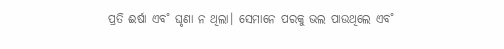ପ୍ରତି ଈର୍ଷା ଏବ˚ ଘୃଣା ନ ଥିଲା। ସେମାନେ ପରକୁ ଭଲ ପାଉଥିଲେ ଏବ˚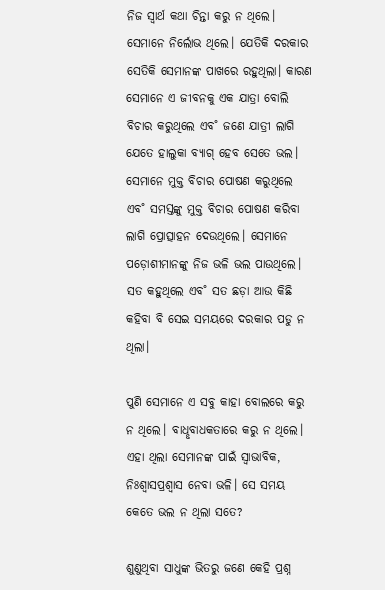ନିଜ ସ୍ବାର୍ଥ କଥା ଚିନ୍ତା କରୁ ନ ଥିଲେ।
ସେମାନେ ନିର୍ଲୋଭ ଥିଲେ। ଯେତିକି ଦରକାର ସେତିକି ସେମାନଙ୍କ ପାଖରେ ରହୁଥିଲା। କାରଣ ସେମାନେ ଏ ଜୀବନକୁ ଏକ ଯାତ୍ରା ବୋଲି ବିଚାର କରୁଥିଲେ ଏବ˚ ଜଣେ ଯାତ୍ରୀ ଲାଗି ଯେତେ ହାଲୁକା ବ୍ୟାଗ୍‌ ହେବ ସେତେ ଭଲ। ସେମାନେ ମୁକ୍ତ ବିଚାର ପୋଷଣ କରୁଥିଲେ ଏବ˚ ସମସ୍ତଙ୍କୁ ମୁକ୍ତ ବିଚାର ପୋଷଣ କରିବା ଲାଗି ପ୍ରୋତ୍ସାହନ ଦେଉଥିଲେ। ସେମାନେ ପଡ଼ୋଶୀମାନଙ୍କୁ ନିଜ ଭଳି ଭଲ ପାଉଥିଲେ। ସତ କହୁଥିଲେ ଏବ˚ ସତ ଛଡ଼ା ଆଉ କିଛି କହିବା ବି ସେଇ ସମୟରେ ଦରକାର ପଡୁ ନ ଥିଲା।

ପୁଣି ସେମାନେ ଏ ସବୁ କାହା ବୋଲରେ କରୁ ନ ଥିଲେ। ବାଧୢବାଧକତାରେ କରୁ ନ ଥିଲେ। ଏହା ଥିଲା ସେମାନଙ୍କ ପାଇଁ ସ୍ବାଭାବିକ, ନିଃଶ୍ବାସପ୍ରଶ୍ବାସ ନେବା ଭଳି। ସେ ସମୟ କେତେ ଭଲ ନ ଥିଲା ସତେ?

ଶୁଣୁଥିବା ସାଧୁଙ୍କ ଭିତରୁ ଜଣେ କେହି ପ୍ରଶ୍ନ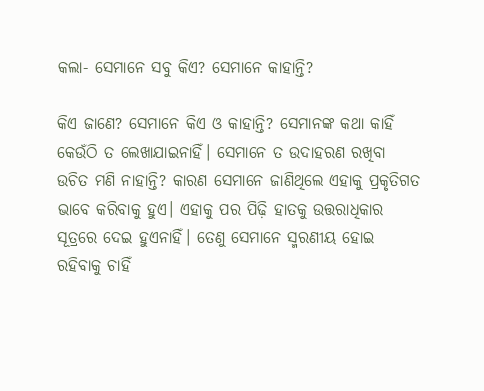କଲା- ସେମାନେ ସବୁ କିଏ? ସେମାନେ କାହାନ୍ତି?

କିଏ ଜାଣେ? ସେମାନେ କିଏ ଓ କାହାନ୍ତି? ସେମାନଙ୍କ କଥା କାହିଁ କେଉଁଠି ତ ଲେଖାଯାଇନାହିଁ। ସେମାନେ ତ ଉଦାହରଣ ରଖିବା ଉଚିତ ମଣି ନାହାନ୍ତି? କାରଣ ସେମାନେ ଜାଣିଥିଲେ ଏହାକୁ ପ୍ରକୃତିଗତ ଭାବେ କରିବାକୁ ହୁଏ। ଏହାକୁ ପର ପିଢ଼ି ହାତକୁ ଉତ୍ତରାଧିକାର ସୂତ୍ରରେ ଦେଇ ହୁଏନାହିଁ। ତେଣୁ ସେମାନେ ସ୍ମରଣୀୟ ହୋଇ ରହିବାକୁ ଚାହିଁ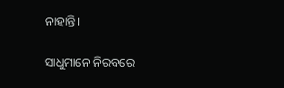ନାହାନ୍ତି।

ସାଧୁମାନେ ନିରବରେ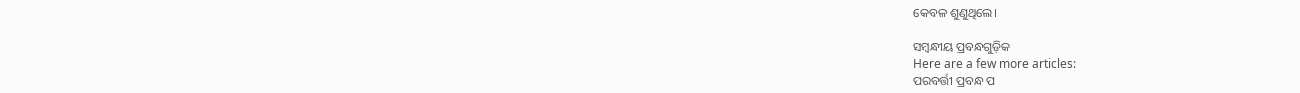କେବଳ ଶୁଣୁଥିଲେ।

ସମ୍ବନ୍ଧୀୟ ପ୍ରବନ୍ଧଗୁଡ଼ିକ
Here are a few more articles:
ପରବର୍ତ୍ତୀ ପ୍ରବନ୍ଧ ପ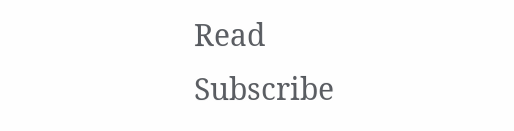Read
Subscribe